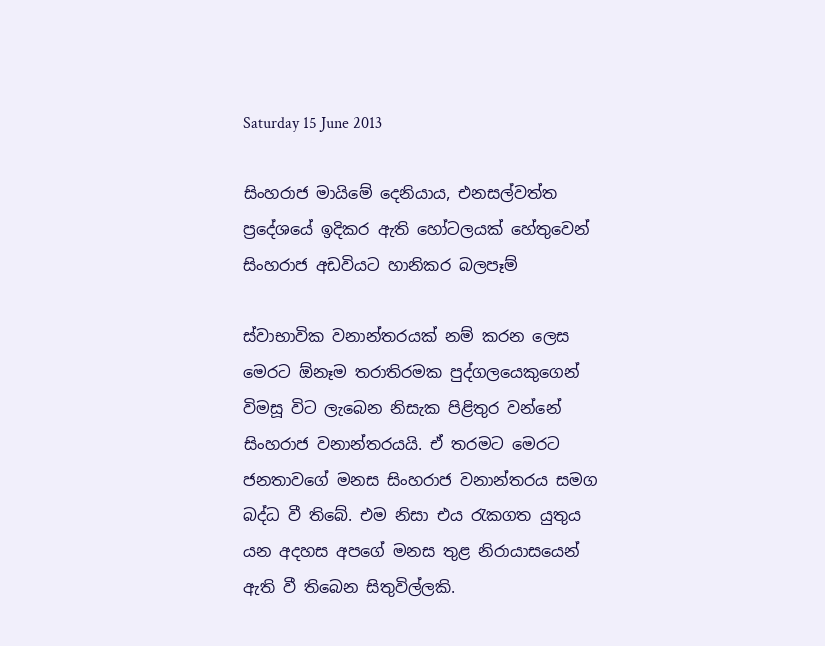Saturday 15 June 2013

සිංහරාජ මායිමේ දෙනියාය, එනසල්වත්ත ප්‍රදේශයේ ඉදිකර ඇති හෝටලයක් හේතුවෙන් සිංහරාජ අඩවියට හානිකර බලපෑම්

ස්වාභාවික වනාන්තරයක් නම් කරන ලෙස මෙරට ඕනෑම තරාතිරමක පුද්ගලයෙකුගෙන් විමසූ විට ලැබෙන නිසැක පිළිතුර වන්නේ සිංහරාජ වනාන්තරයයි. ඒ තරමට මෙරට ජනතාවගේ මනස සිංහරාජ වනාන්තරය සමග බද්ධ වී තිබේ. එම නිසා එය රැකගත යුතුය යන අදහස අපගේ මනස තුළ නිරායාසයෙන් ඇති වී තිබෙන සිතුවිල්ලකි.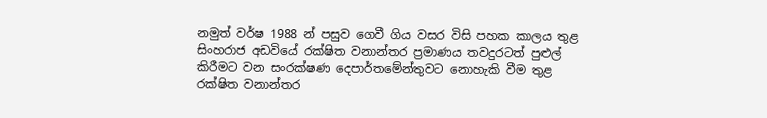නමුත් වර්ෂ 1988 න් පසුව ගෙවී ගිය වසර විසි පහක කාලය තුළ සිංහරාජ අඩවියේ රක්ෂිත වනාන්තර ප්‍රමාණය තවදුරටත් පුළුල් කිරීමට වන සංරක්ෂණ දෙපාර්තමේන්තුවට නොහැකි වීම තුළ රක්ෂිත වනාන්තර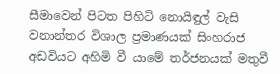සීමාවෙන් පිටත පිහිටි නොයිඳුල් වැසි වනාන්තර විශාල ප්‍රමාණයක් සිංහරාජ අඩවියට අහිමි වී යාමේ තර්ජනයක් මතුවී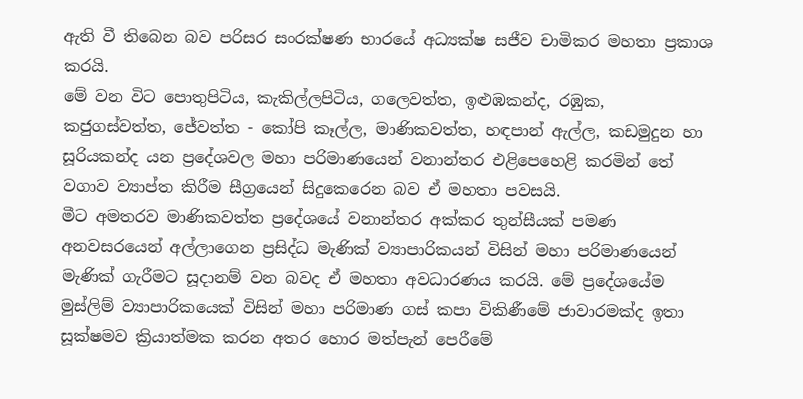ඇති වී තිබෙන බව පරිසර සංරක්ෂණ භාරයේ අධ්‍යක්ෂ සජීව චාමිකර මහතා ප්‍රකාශ කරයි.
මේ වන විට ‍පොතුපිටිය, කැකිල්ලපිටිය, ගලෙවත්ත, ඉළුඹකන්ද, රඹුක, කජුගස්වත්ත, ජේවත්ත - කෝපි කෑල්ල, මාණිකවත්ත, හඳපාන් ඇල්ල, කඩමුදුන හා සූරියකන්ද යන ප්‍රදේශවල මහා පරිමාණයෙන් වනාන්තර එළිපෙහෙළි කරමින් තේ වගාව ව්‍යාප්ත කිරීම සීග්‍රයෙන් සිදුකෙරෙන බව ඒ මහතා පවසයි.
මීට අමතරව මාණිකවත්ත ප්‍රදේශයේ වනාන්තර අක්කර තුන්සීයක් පමණ අනවසරයෙන් අල්ලාගෙන ප්‍රසිද්ධ මැණික් ව්‍යාපාරිකයන් විසින් මහා පරිමාණයෙන් මැණික් ගැරීමට සූදානම් වන බවද ඒ මහතා අවධාරණය කරයි. මේ ප්‍රදේශයේම මුස්ලිම් ව්‍යාපාරිකයෙක් විසින් මහා පරිමාණ ගස් කපා විකිණීමේ ජාවාරමක්ද ඉතා සූක්ෂමව ක්‍රියාත්මක කරන අතර හොර මත්පැන් පෙරීමේ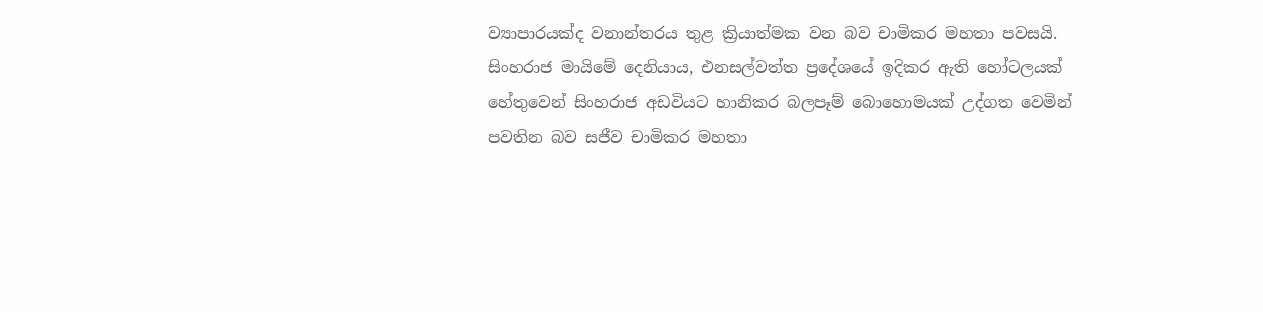ව්‍යාපාරයක්ද වනාන්තරය තුළ ක්‍රියාත්මක වන බව චාමිකර මහතා පවසයි.
සිංහරාජ මායිමේ දෙනියාය, එනසල්වත්ත ප්‍රදේශයේ ඉදිකර ඇති හෝටලයක් හේතුවෙන් සිංහරාජ අඩවියට හානිකර බලපෑම් බොහොමයක් උද්ගත වෙමින් පවතින බව සජීව චාමිකර මහතා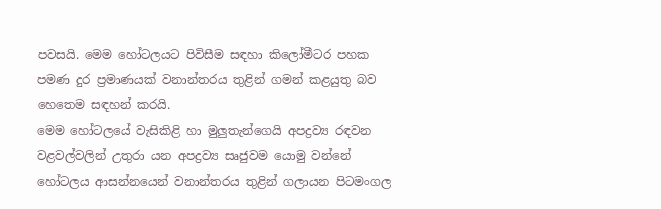පවසයි. මෙම හෝටලයට පිවිසීම සඳහා කිලෝමීටර පහක පමණ දුර ප්‍රමාණයක් වනාන්තරය තුළින් ගමන් කළයුතු බව හෙතෙම සඳහන් කරයි.
මෙම හෝටලයේ වැසිකිළි හා මුලුතැන්ගෙයි අපද්‍රව්‍ය රඳවන වළවල්වලින් උතුරා යන අපද්‍රව්‍ය සෘජුවම යොමු වන්නේ හෝටලය ආසන්නයෙන් වනාන්තරය තුළින් ගලායන පිටමංගල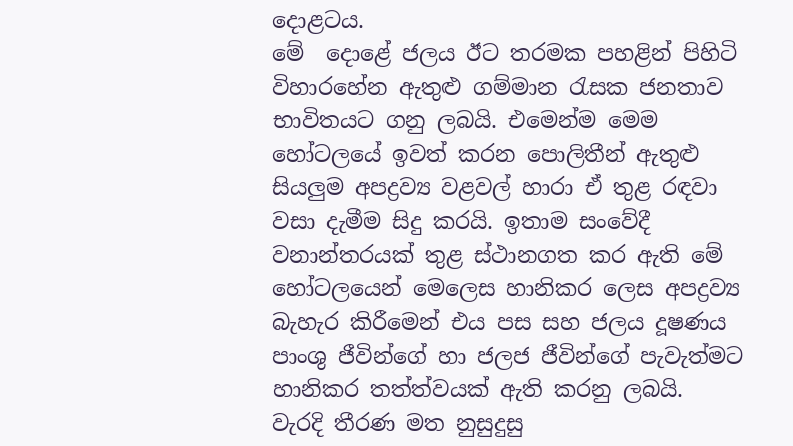දොළටය.
මේ  දොළේ ජලය ඊට තරමක පහළින් පිහිටි විහාරහේන ඇතුළු ගම්මාන රැසක ජනතාව භාවිතයට ගනු ලබයි. එමෙන්ම මෙම හෝටලයේ ඉවත් කරන ‍පොලිතීන් ඇතුළු සියලුම අපද්‍රව්‍ය වළවල් හාරා ඒ තුළ රඳවා වසා දැමීම සිදු කරයි. ඉතාම සංවේදී වනාන්තරයක් තුළ ස්ථානගත කර ඇති මේ හෝටලයෙන් මෙලෙස හානිකර ලෙස අපද්‍රව්‍ය බැහැර කිරීමෙන් එය පස සහ ජලය දූෂණය පාංශු ජීවින්ගේ හා ජලජ ජීවින්ගේ පැවැත්මට හානිකර තත්ත්වයක් ඇති කරනු ලබයි.
වැරදි තීරණ මත නුසුදුසු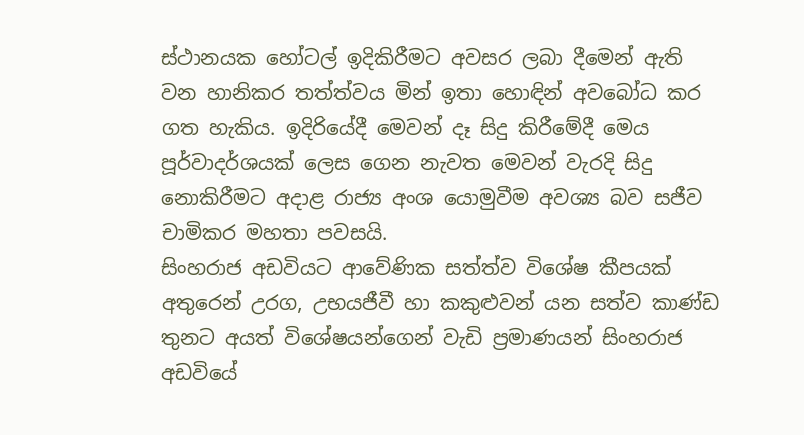ස්ථානයක හෝටල් ඉදිකිරීමට අවසර ලබා දීමෙන් ඇති වන හානිකර තත්ත්වය මින් ඉතා හොඳින් අවබෝධ කර ගත හැකිය. ඉදිරියේදී මෙවන් දෑ සිදු කිරීමේදී මෙය පූර්වාදර්ශයක් ලෙස ගෙන නැවත මෙවන් වැරදි සිදු නොකිරීමට අදාළ රාජ්‍ය අංශ යොමුවීම අවශ්‍ය බව සජීව චාමිකර මහතා පවසයි.
සිංහරාජ අඩවියට ආවේණික සත්ත්ව විශේෂ කීපයක් අතුරෙන් උරග, උභයජීවී හා කකුළුවන් යන සත්ව කාණ්ඩ තුනට අයත් විශේෂයන්ගෙන් වැඩි ප්‍රමාණයන් සිංහරාජ අඩවියේ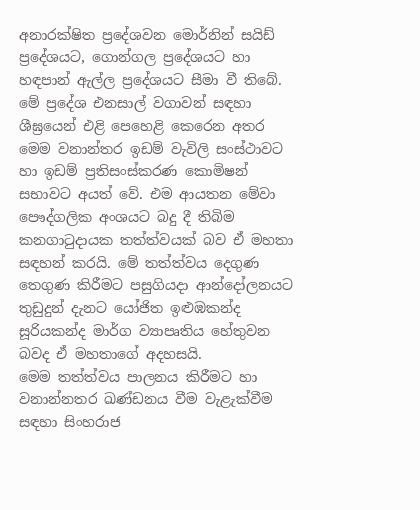අනාරක්ෂිත ප්‍රදේශවන මොර්නින් සයිඩ් ප්‍රදේශයට, ගොන්ගල ප්‍රදේශයට හා හඳපාන් ඇල්ල ප්‍රදේශයට සීමා වී තිබේ. මේ ප්‍රදේශ එනසාල් වගාවන් සඳහා ශීඝ්‍රයෙන් එළි පෙහෙළි කෙරෙන අතර මෙම වනාන්තර ඉඩම් වැවිලි සංස්ථාවට හා ඉඩම් ප්‍රතිසංස්කරණ කොමිෂන් සභාවට අයත් වේ. එම ආයතන මේවා පෞද්ගලික අංශයට බදු දී තිබිම කනගාටුදායක තත්ත්වයක් බව ඒ මහතා සඳහන් කරයි. මේ තත්ත්වය දෙගුණ තෙගුණ කිරීමට පසුගියදා ආන්දෝලනයට තුඩුදුන් දැනට යෝජිත ඉළුඹකන්ද සූරියකන්ද මාර්ග ව්‍යාපෘතිය හේතුවන බවද ඒ මහතාගේ අදහසයි.
මෙම තත්ත්වය පාලනය කිරීමට හා වනාන්නතර ඛණ්ඩනය වීම වැළැක්වීම සඳහා සිංහරාජ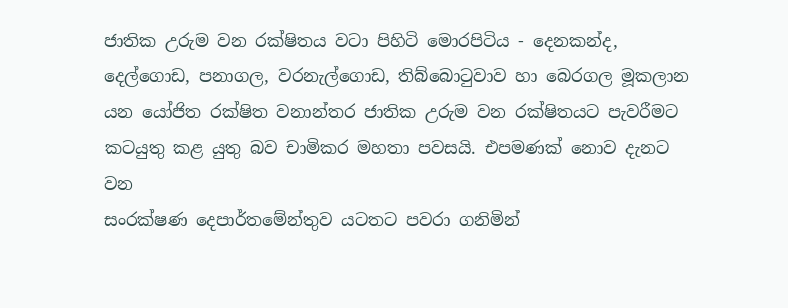ජාතික උරුම වන රක්ෂිතය වටා පිහිටි මොරපිටිය - දෙනකන්ද, දෙල්ගොඩ, පනාගල, වරනැල්ගොඩ, තිබ්බොටුවාව හා බෙරගල මූකලාන යන යෝජිත රක්ෂිත වනාන්තර ජාතික උරුම වන රක්ෂිතයට පැවරීමට කටයුතු කළ යුතු බව චාමිකර මහතා පවසයි. එපමණක් නොව දැනට වන
සංරක්ෂණ දෙපාර්තමේන්තුව යටතට පවරා ගනිමින්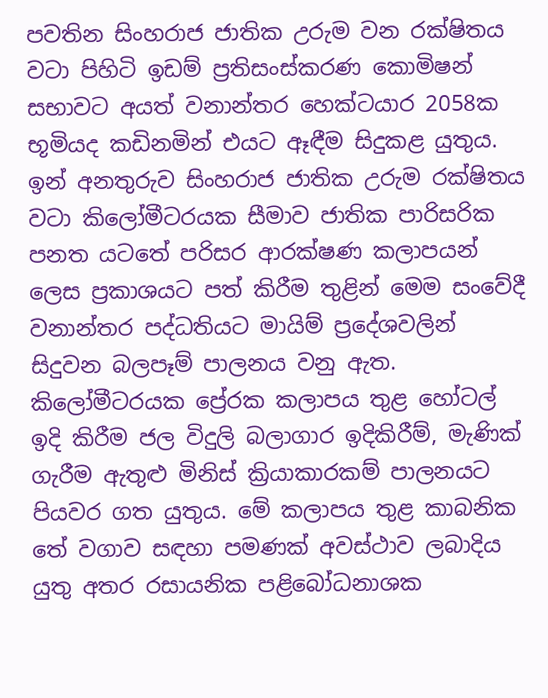පවතින සිංහරාජ ජාතික උරුම වන රක්ෂිතය වටා පිහිටි ඉඩම් ප්‍රතිසංස්කරණ කොමිෂන් සභාවට අයත් වනාන්තර හෙක්ටයාර 2058ක භූමියද කඩිනමින් එයට ඈඳීම සිදුකළ යුතුය.
ඉන් අනතුරුව සිංහරාජ ජාතික උරුම රක්ෂිතය වටා කිලෝමීටරයක සීමාව ජාතික පාරිසරික පනත යටතේ පරිසර ආරක්ෂණ කලාපයන් ලෙස ප්‍රකාශයට පත් කිරීම තුළින් මෙම සංවේදී වනාන්තර පද්ධතියට මායිම් ප්‍රදේශවලින් සිදුවන බලපෑම් පාලනය වනු ඇත. කිලෝමීටරයක ප්‍රේරක කලාපය තුළ හෝටල් ඉදි කිරීම ජල විදුලි බලාගාර ඉදිකිරීම්, මැණික් ගැරීම ඇතුළු මිනිස් ක්‍රියාකාරකම් පාලනයට පියවර ගත යුතුය. මේ කලාපය තුළ කාබනික තේ වගාව සඳහා පමණක් අවස්ථාව ලබාදිය යුතු අතර රසායනික පළිබෝධනාශක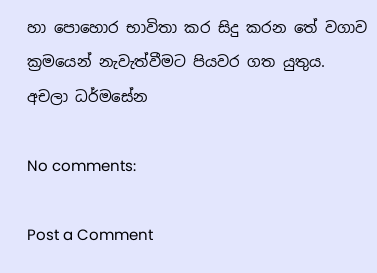හා ‍පොහොර භාවිතා කර සිදු කරන තේ වගාව ක්‍රමයෙන් නැවැත්වීමට පියවර ගත යුතුය.
අචලා ධර්මසේන

No comments:

Post a Comment